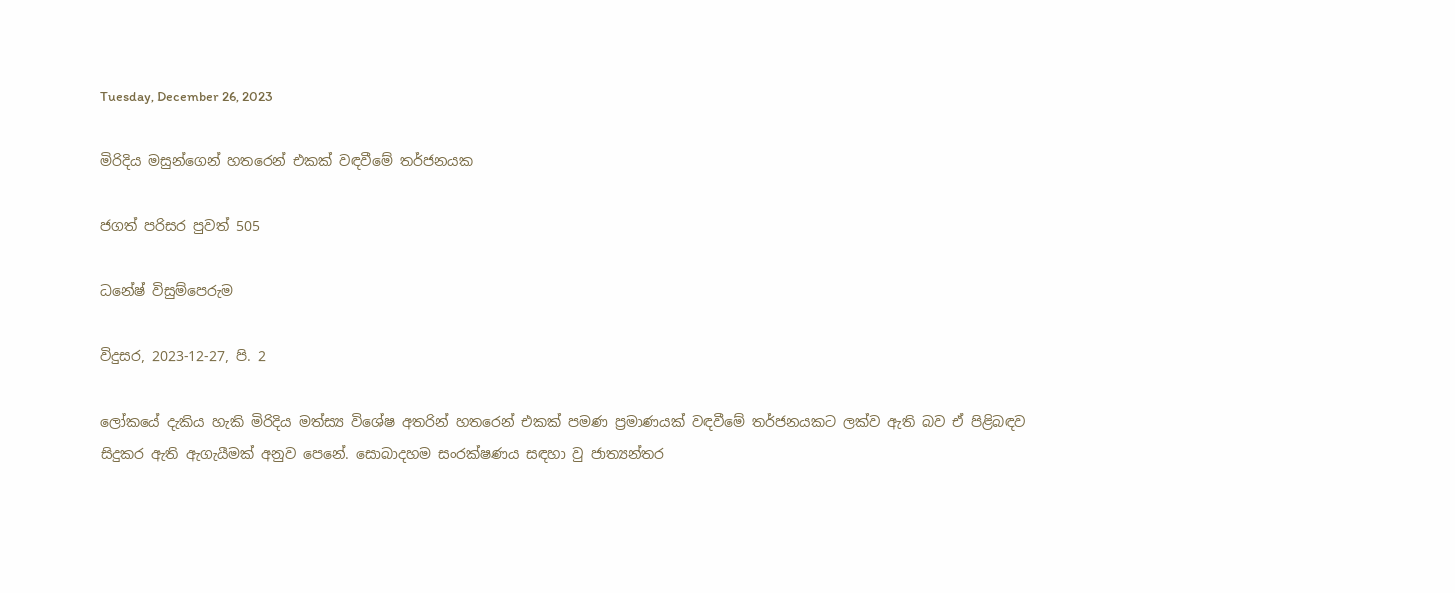Tuesday, December 26, 2023

මිරිදිය මසුන්ගෙන් හතරෙන් එකක් වඳවීමේ තර්ජනයක

ජගත් පරිසර පුවත් 505

ධනේෂ් විසුම්පෙරුම

විදුසර, 2023-12-27, පි. 2

ලෝකයේ දැකිය හැකි මිරිදිය මත්ස්‍ය විශේෂ අතරින් හතරෙන් එකක් පමණ ප්‍රමාණයක් වඳවීමේ තර්ජනයකට ලක්ව ඇති බව ඒ පිළිබඳව සිදුකර ඇති ඇගැයීමක් අනුව පෙනේ. සොබාදහම සංරක්ෂණය සඳහා වු ජාත්‍යන්තර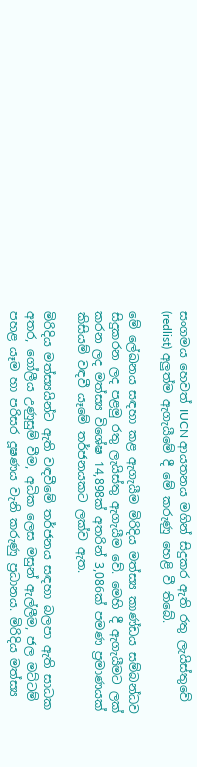සංගමය හෙවත් IUCN ආයතනය මගින් සිදුකර ඇති රතු ලැයිස්තුවේ (redlist) අලුත්ම ඇගැයීමේ දී මේ කරුණු හෙළි වී තිබේ.

මේ ලේඛනය සඳහා කළ ඇගැයීම මිරිදිය මත්ස්‍ය කාණ්ඩය සම්බන්ධව සිදුකරන ලද පළමු රතු ලැයිස්තු ඇගැයීම වේ. මෙහි දී ඇගැයීමට ලක් කරන ලද මත්ස්‍ය විශේෂ 14,898ක් අතරින් 3,086ක් පමණ ප්‍රමාණයක් කිසියම් වඳවී යෑමේ තර්ජනයකට ලක්ව ඇත.

මිරිදිය මත්ස්‍යයින්ට ඇති වඳවීමේ තර්ජනය සඳහා බලපා ඇති සාධක අතර, ගෝලීය උණුසුම් වීම, අධික ලෙස මසුන් ඇල්ලීම, ජල මට්ටම් පහළ යෑම හා පරිසර දූෂණය වැනි කරුණු ප්‍රධානය. මිරිදිය මත්ස්‍ය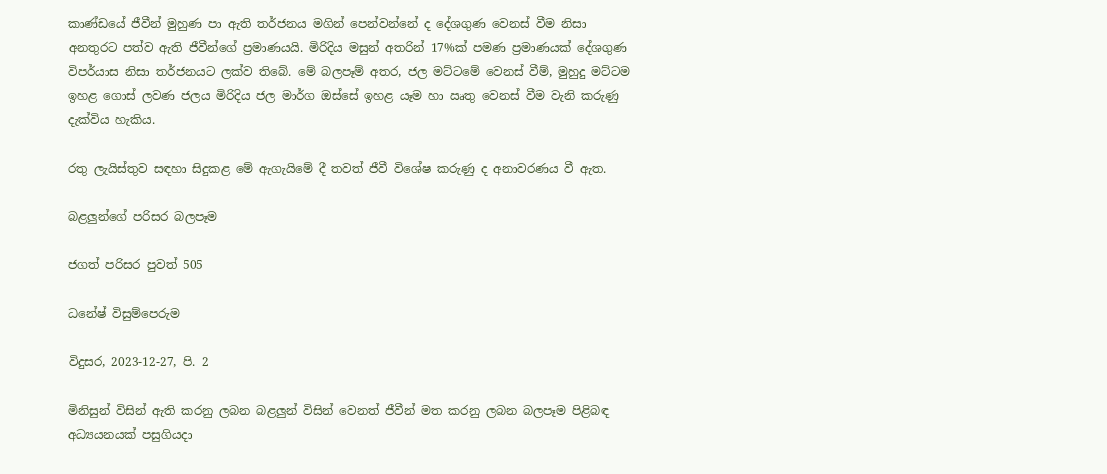කාණ්ඩයේ ජීවීන් මුහුණ පා ඇති තර්ජනය මගින් පෙන්වන්නේ ද දේශගුණ වෙනස් වීම නිසා අනතුරට පත්ව ඇති ජීවීන්ගේ ප්‍රමාණයයි. මිරිදිය මසුන් අතරින් 17%ක් පමණ ප්‍රමාණයක් දේශගුණ විපර්යාස නිසා තර්ජනයට ලක්ව තිබේ. මේ බලපෑම් අතර, ජල මට්ටමේ වෙනස් වීම්, මුහුදු මට්ටම ඉහළ ගොස් ලවණ ජලය මිරිදිය ජල මාර්ග ඔස්සේ ඉහළ යෑම හා ඍතු වෙනස් වීම වැනි කරුණු දැක්විය හැකිය.

රතු ලැයිස්තුව සඳහා සිදුකළ මේ ඇගැයිමේ දී තවත් ජීවී විශේෂ කරුණු ද අනාවරණය වී ඇත.

බළලුන්ගේ පරිසර බලපෑම

ජගත් පරිසර පුවත් 505

ධනේෂ් විසුම්පෙරුම

විදුසර, 2023-12-27, පි. 2

මිනිසුන් විසින් ඇති කරනු ලබන බළලුන් විසින් වෙනත් ජීවීන් මත කරනු ලබන බලපෑම පිළිබඳ අධ්‍යයනයක් පසුගියදා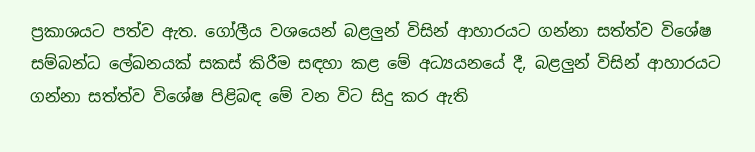ප්‍රකාශයට පත්ව ඇත. ගෝලීය වශයෙන් බළලුන් විසින් ආහාරයට ගන්නා සත්ත්ව විශේෂ සම්බන්ධ ලේඛනයක් සකස් කිරීම සඳහා කළ මේ අධ්‍යයනයේ දී, බළලුන් විසින් ආහාරයට ගන්නා සත්ත්ව විශේෂ පිළිබඳ මේ වන විට සිදු කර ඇති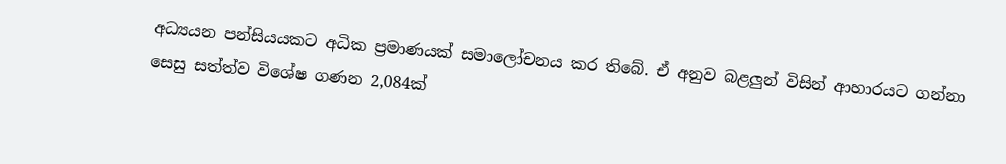අධ්‍යයන පන්සියයකට අධික ප්‍රමාණයක් සමාලෝචනය කර තිබේ. ඒ අනුව බළලුන් විසින් ආහාරයට ගන්නා සෙසු සත්ත්ව විශේෂ ගණන 2,084ක්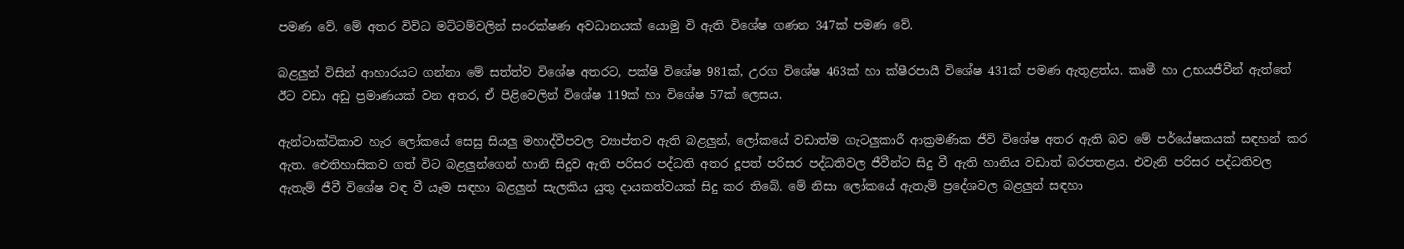පමණ වේ. මේ අතර විවිධ මට්ටම්වලින් සංරක්ෂණ අවධානයක් යොමු වි ඇති විශේෂ ගණන 347ක් පමණ වේ.

බළලුන් විසින් ආහාරයට ගන්නා මේ සත්ත්ව විශේෂ අතරට, පක්ෂි විශේෂ 981ක්, උරග විශේෂ 463ක් හා ක්ෂීරපායී විශේෂ 431ක් පමණ ඇතුළත්ය. කෘමී හා උභයජීවීන් ඇත්තේ ඊට වඩා අඩු ප්‍රමාණයක් වන අතර, ඒ පිළිවෙලින් විශේෂ 119ක් හා විශේෂ 57ක් ලෙසය.

ඇන්ටාක්ටිකාව හැර ලෝකයේ සෙසු සියලු මහාද්වීපවල ව්‍යාප්තව ඇති බළලුන්, ලෝකයේ වඩාත්ම ගැටලුකාරී ආක්‍රමණික ජීවි විශේෂ අතර ඇති බව මේ පර්යේෂකයක් සඳහන් කර ඇත. ඓතිහාසිකව ගත් විට බළලුන්ගෙන් හානි සිදුව ඇති පරිසර පද්ධති අතර දූපත් පරිසර පද්ධතිවල ජීවීන්ට සිදු වී ඇති හානිය වඩාත් බරපතළය. එවැනි පරිසර පද්ධතිවල ඇතැම් ජීවී විශේෂ වඳ වී යෑම සඳහා බළලුන් සැලකිය යුතු දායකත්වයක් සිදු කර තිබේ. මේ නිසා ලෝකයේ ඇතැම් ප්‍රදේශවල බළලුන් සඳහා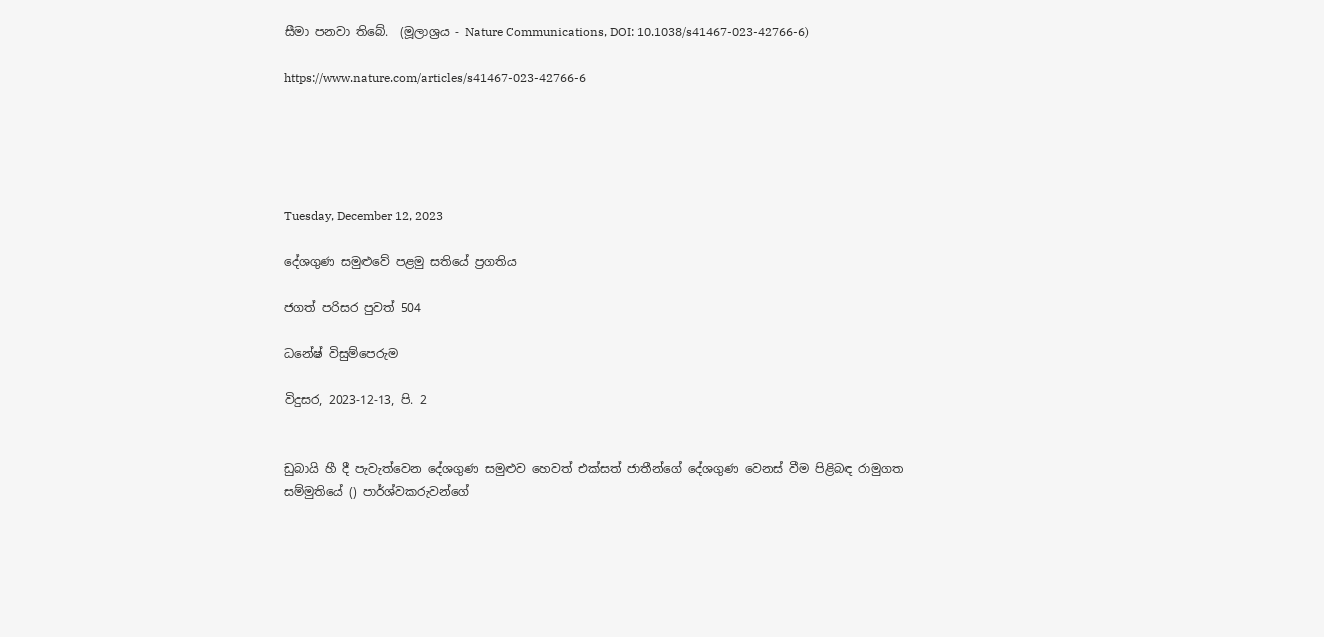සීමා පනවා තිබේ.  (මූලාශ්‍රය - Nature Communications, DOI: 10.1038/s41467-023-42766-6)

https://www.nature.com/articles/s41467-023-42766-6





Tuesday, December 12, 2023

දේශගුණ සමුළුවේ පළමු සතියේ ප්‍රගතිය

ජගත් පරිසර පුවත් 504

ධනේෂ් විසුම්පෙරුම

විදුසර, 2023-12-13, පි. 2


ඩුබායි හී දී පැවැත්වෙන දේශගුණ සමුළුව හෙවත් එක්සත් ජාතීන්ගේ දේශගුණ වෙනස් වීම පිළිබඳ රාමුගත සම්මුතියේ () පාර්ශ්වකරුවන්ගේ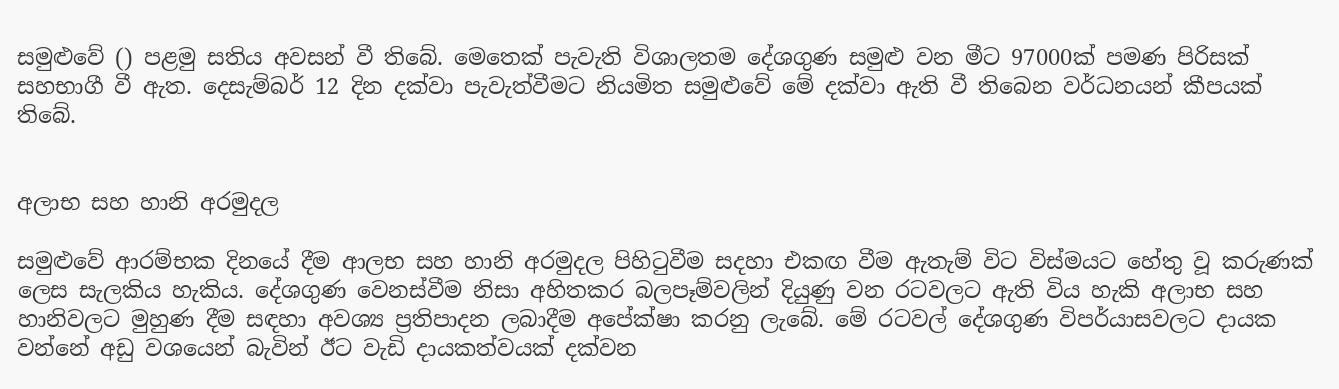සමුළුවේ () පළමු සතිය අවසන් වී තිබේ. මෙතෙක් පැවැති විශාලතම දේශගුණ සමුළු වන මීට 97000ක් පමණ පිරිසක් සහභාගී වී ඇත. දෙසැම්බර් 12 දින දක්වා පැවැත්වීමට නියමිත සමුළුවේ මේ දක්වා ඇති වී තිබෙන වර්ධනයන් කීපයක් තිබේ.


අලාභ සහ හානි අරමුදල

සමුළුවේ ආරම්භක දිනයේ දීම ආලභ සහ හානි අරමුදල පිහිටුවීම සදහා එකඟ වීම ඇතැම් විට විස්මයට හේතු වූ කරුණක් ලෙස සැලකිය හැකිය. දේශගුණ වෙනස්වීම නිසා අහිතකර බලපෑම්වලින් දියුණු වන රටවලට ඇති විය හැකි අලාභ සහ හානිවලට මුහුණ දීම සඳහා අවශ්‍ය ප්‍රතිපාදන ලබාදීම අපේක්ෂා කරනු ලැබේ. මේ රටවල් දේශගුණ විපර්යාසවලට දායක වන්නේ අඩු වශයෙන් බැවින් ඊට වැඩි දායකත්වයක් දක්වන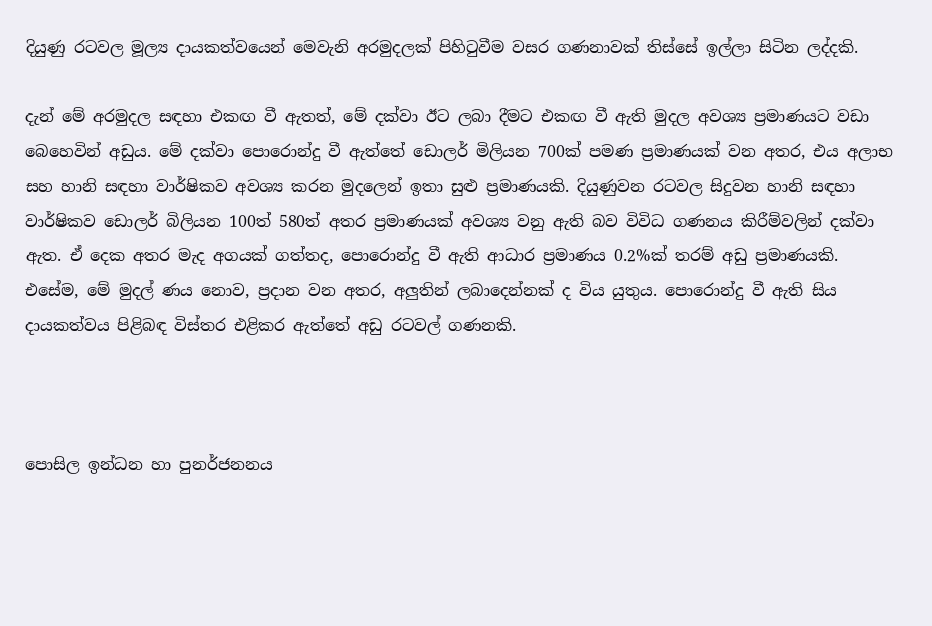දියුණු රටවල මූල්‍ය දායකත්වයෙන් මෙවැනි අරමුදලක් පිහිටුවීම වසර ගණනාවක් තිස්සේ ඉල්ලා සිටින ලද්දකි.

දැන් මේ අරමුදල සඳහා එකඟ වී ඇතත්, මේ දක්වා ඊට ලබා දීමට එකඟ වී ඇති මුදල අවශ්‍ය ප්‍රමාණයට වඩා බෙහෙවින් අඩුය. මේ දක්වා පොරොන්දු වී ඇත්තේ ඩොලර් මිලියන 700ක් පමණ ප්‍රමාණයක් වන අතර, එය අලාභ සහ හානි සඳහා වාර්ෂිකව අවශ්‍ය කරන මුදලෙන් ඉතා සුළු ප්‍රමාණයකි. දියුණුවන රටවල සිදුවන හානි සඳහා වාර්ෂිකව ඩොලර් බිලියන 100ත් 580ත් අතර ප්‍රමාණයක් අවශ්‍ය වනු ඇති බව විවිධ ගණනය කිරීම්වලින් දක්වා ඇත. ඒ දෙක අතර මැද අගයක් ගත්තද, පොරොන්දු වී ඇති ආධාර ප්‍රමාණය 0.2%ක් තරම් අඩු ප්‍රමාණයකි. එසේම, මේ මුදල් ණය නොව, ප්‍රදාන වන අතර, අලුතින් ලබාදෙන්නක් ද විය යුතුය. පොරොන්දු වී ඇති සිය දායකත්වය පිළිබඳ විස්තර එළිකර ඇත්තේ අඩු රටවල් ගණනකි.



පොසිල ඉන්ධන හා පුනර්ජනනය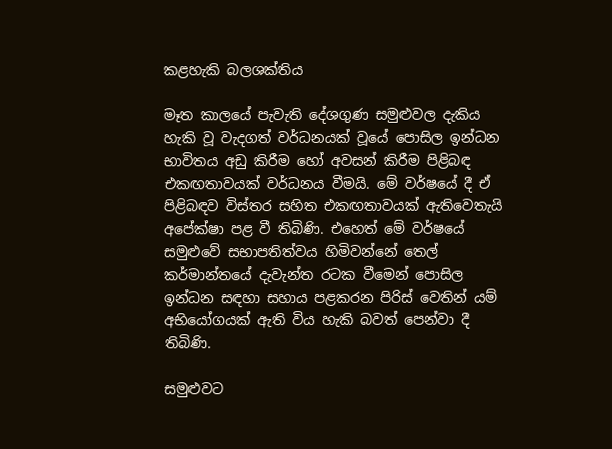කළහැකි බලශක්තිය

මෑත කාලයේ පැවැති දේශගුණ සමුළුවල දැකිය හැකි වූ වැදගත් වර්ධනයක් වූයේ පොසිල ඉන්ධන භාවිතය අඩු කිරීම හෝ අවසන් කිරීම පිළිබඳ එකඟතාවයක් වර්ධනය වීමයි. මේ වර්ෂයේ දී ඒ පිළිබඳව විස්තර සහිත එකඟතාවයක් ඇතිවෙතැයි අපේක්ෂා පළ වී තිබිණි. එහෙත් මේ වර්ෂයේ සමුළුවේ සභාපතිත්වය හිමිවන්නේ තෙල් කර්මාන්තයේ දැවැන්ත රටක වීමෙන් පොසිල ඉන්ධන සඳහා සහාය පළකරන පිරිස් වෙතින් යම් අභියෝගයක් ඇති විය හැකි බවත් පෙන්වා දී තිබිණි.

සමුළුවට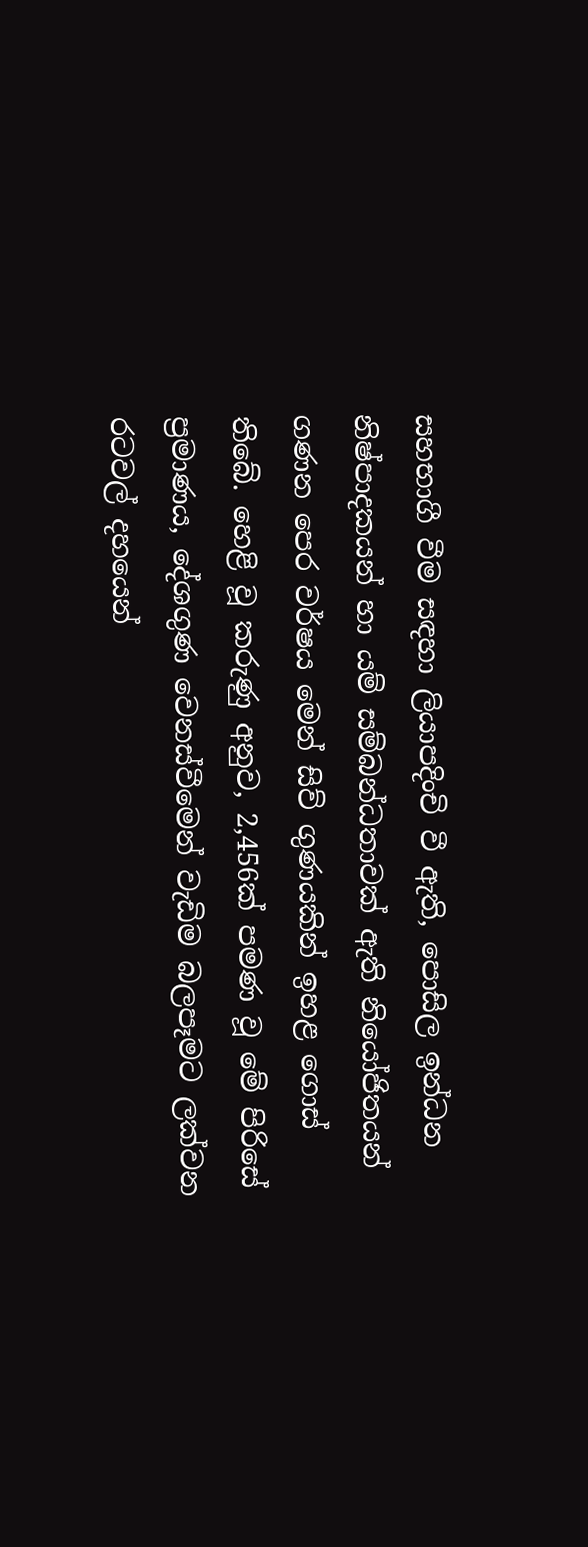සහභාගී වීම සඳහා ලියාපදිංචි වී ඇති, පොසිල ඉන්ධන නිෂ්පාදකයන් හා යම් සම්බන්ධතාවක් ඇති නියෝජිතයන් ගණන පෙර වර්ෂය මෙන් සිව් ගුණයකින් ඉහළ ගොස් තිබේ. හෙළි වූ කරුණු අනුව, 2,456ක් පමණ වූ මේ පිරිසේ ප්‍රමාණය, දේශගුණ වෙනස්වීමෙන් වැඩිම බලපෑමට ලක්වන රටවල් දහයෙන්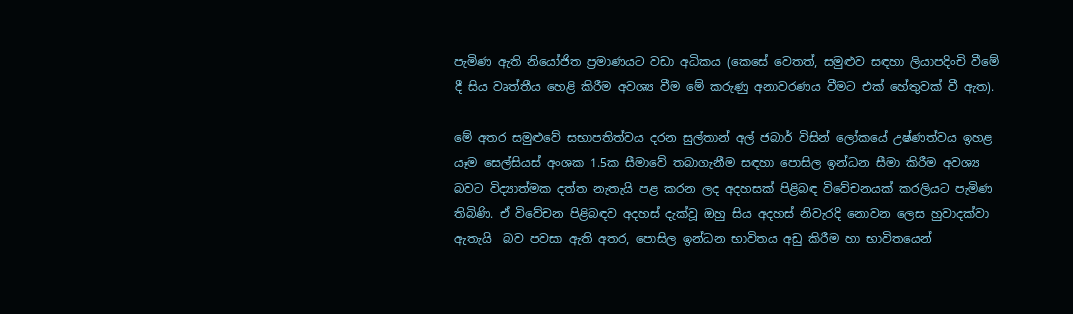පැමිණ ඇති නියෝජිත ප්‍රමාණයට වඩා අධිකය (කෙසේ වෙතත්, සමුළුව සඳහා ලියාපදිංචි වීමේ දී සිය වෘත්තීය හෙළි කිරීම අවශ්‍ය වීම මේ කරුණු අනාවරණය වීමට එක් හේතුවක් වී ඇත).

මේ අතර සමුළුවේ සභාපතිත්වය දරන සුල්තාන් අල් ජබාර් විසින් ලෝකයේ උෂ්ණත්වය ඉහළ යෑම සෙල්සියස් අංශක 1.5ක සීමාවේ තබාගැනීම සඳහා පොසිල ඉන්ධන සීමා කිරීම අවශ්‍ය බවට විද්‍යාත්මක දත්ත නැතැයි පළ කරන ලද අදහසක් පිළිබඳ විවේචනයක් කරලියට පැමිණ තිබිණි. ඒ විවේචන පිළිබඳව අදහස් දැක්වූ ඔහු සිය අදහස් නිවැරදි නොවන ලෙස හුවාදක්වා ඇතැයි  බව පවසා ඇති අතර, පොසිල ඉන්ධන භාවිතය අඩු කිරීම හා භාවිතයෙන්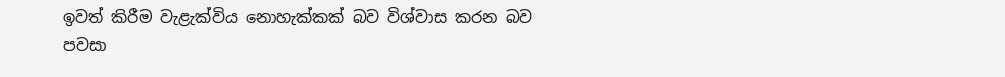ඉවත් කිරීම වැළැක්විය නොහැක්කක් බව විශ්වාස කරන බව පවසා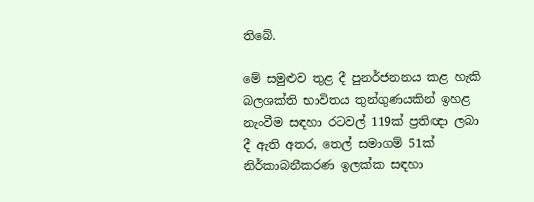තිබේ.

මේ සමුළුව තුළ දී පුනර්ජනනය කළ හැකි බලශක්ති භාවිතය තුන්ගුණයකින් ඉහළ නැංවීම සඳහා රටවල් 119ක් ප්‍රතිඥා ලබා දී ඇති අතර, තෙල් සමාගම් 51ක් නිර්කාබනීකරණ ඉලක්ක සඳහා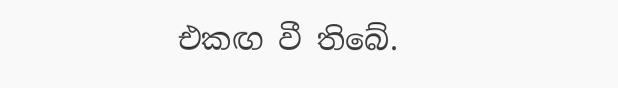එකඟ වී ති‌බේ.